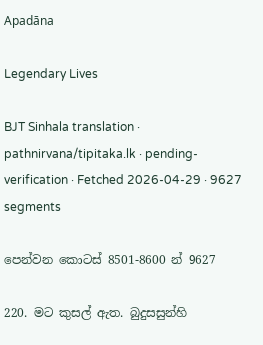Apadāna

Legendary Lives

BJT Sinhala translation · pathnirvana/tipitaka.lk · pending-verification · Fetched 2026-04-29 · 9627 segments

පෙන්වන කොටස් 8501-8600 න් 9627

220. මට කුසල් ඇත. බුදුසසුන්හි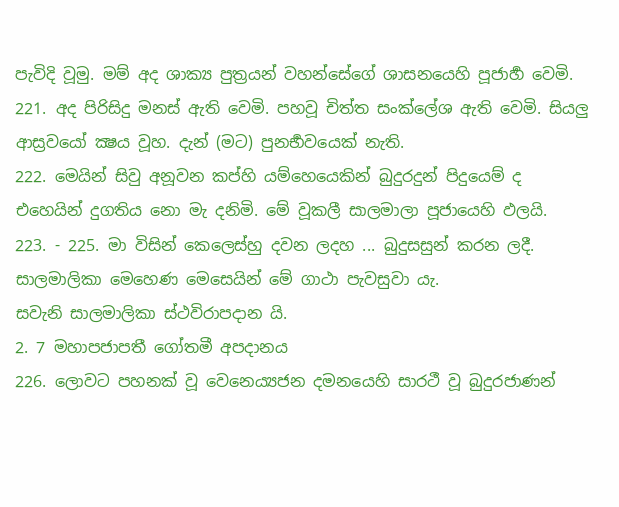පැවිදි වූමු. මම් අද ශාක්‍ය පුත්‍රයන් වහන්සේගේ ශාසනයෙහි පූජාර්‍හ වෙමි.
221. අද පිරිසිදු මනස් ඇති වෙමි. පහවූ චිත්ත සංක්ලේශ ඇති වෙමි. සියලු ආස්‍රවයෝ ක්‍ෂය වූහ. දැන් (මට) පුනර්‍භවයෙක් නැති.
222. මෙයින් සිවු අනූවන කප්හි යම්හෙයෙකින් බුදුරදුන් පිදුයෙම් ද එහෙයින් දුගතිය නො මැ දනිමි. මේ වූකලී සාලමාලා පූජායෙහි ඵලයි.
223. - 225. මා විසින් කෙලෙස්හු දවන ලදහ ... බුදුසසුන් කරන ලදී.
සාලමාලිකා මෙහෙණ මෙසෙයින් මේ ගාථා පැවසුවා යැ.
සවැනි සාලමාලිකා ස්ථවිරාපදාන යි.
2. 7 මහාපජාපතී ගෝතමී අපදානය
226. ලොවට පහනක් වූ වෙනෙය්‍යජන දමනයෙහි සාරථී වූ බුදුරජාණන්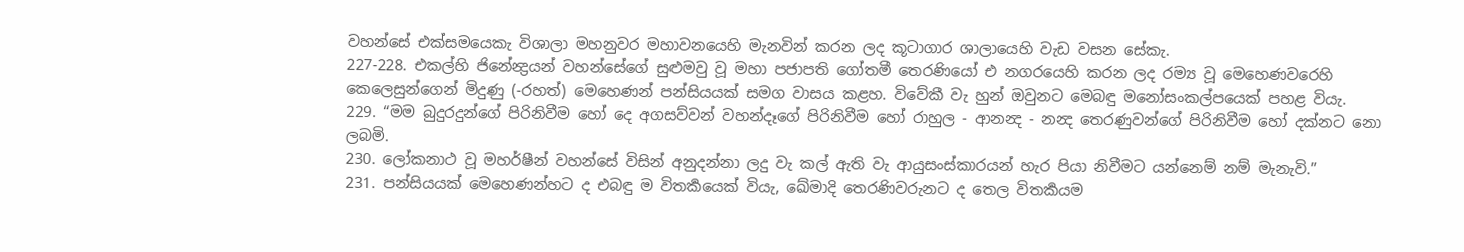වහන්සේ එක්සමයෙකැ විශාලා මහනුවර මහාවනයෙහි මැනවින් කරන ලද කූටාගාර ශාලායෙහි වැඩ වසන සේකැ.
227-228. එකල්හි ජිනේන්‍ද්‍රයන් වහන්සේගේ සුළුමවු වූ මහා පජාපති ගෝතමී තෙරණියෝ එ නගරයෙහි කරන ලද රම්‍ය වූ මෙහෙණවරෙහි කෙලෙසුන්ගෙන් මිදුණු (-රහත්) මෙහෙණන් පන්සියයක් සමග වාසය කළහ. විවේකී වැ හුන් ඔවුනට මෙබඳු මනෝසංකල්පයෙක් පහළ වියැ.
229. “මම බුදුරදුන්ගේ පිරිනිවීම හෝ දෙ අගසව්වන් වහන්දෑගේ පිරිනිවීම හෝ රාහුල - ආනන්‍ද - නන්‍ද තෙරණුවන්ගේ පිරිනිවීම හෝ දක්නට නො ලබමි.
230. ලෝකනාථ වූ මහර්ෂීන් වහන්සේ විසින් අනුදන්නා ලදු වැ කල් ඇති වැ ආයුසංස්කාරයන් හැර පියා නිවීමට යන්නෙම් නම් මැනැවි.”
231. පන්සියයක් මෙහෙණන්හට ද එබඳු ම විතර්‍කයෙක් වියැ, ඛේමාදි තෙරණිවරුනට ද තෙල විතර්‍කයම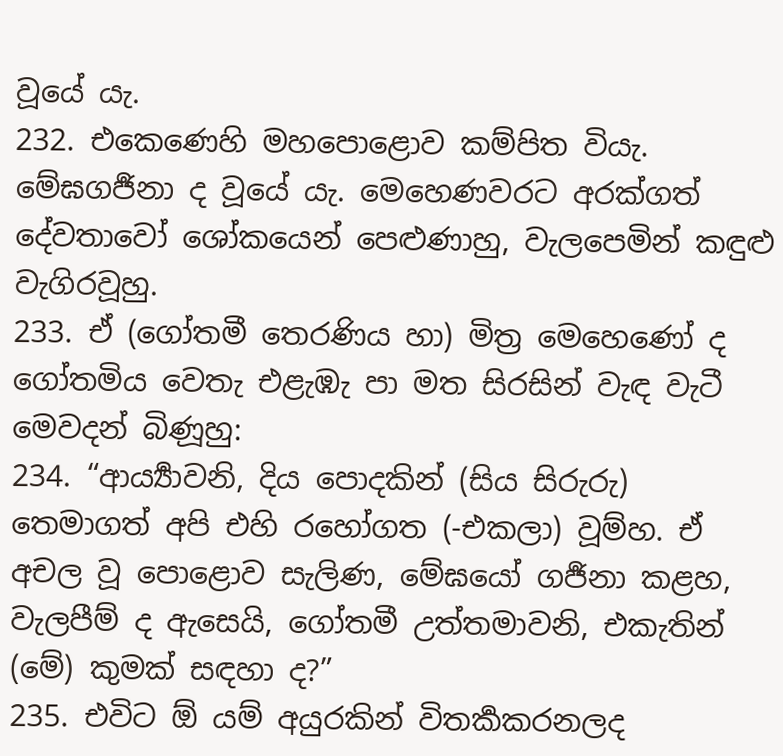වූයේ යැ.
232. එකෙණෙහි මහපොළොව කම්පිත වියැ. මේඝගර්‍ජනා ද වූයේ යැ. මෙහෙණවරට අරක්ගත් දේවතාවෝ ශෝකයෙන් පෙළුණාහු, වැලපෙමින් කඳුළු වැගිරවූහු.
233. ඒ (ගෝතමී තෙරණිය හා) මිත්‍ර මෙහෙණෝ ද ගෝතමිය වෙතැ එළැඹැ පා මත සිරසින් වැඳ වැටී මෙවදන් බිණූහු:
234. “ආර්‍ය්‍යාවනි, දිය පොදකින් (සිය සිරුරු) තෙමාගත් අපි එහි රහෝගත (-එකලා) වූම්හ. ඒ අචල වූ පොළොව සැලිණ, මේඝයෝ ගර්‍ජනා කළහ, වැලපීම් ද ඇසෙයි, ගෝතමී උත්තමාවනි, එකැතින් (මේ) කුමක් සඳහා ද?”
235. එවිට ඕ යම් අයුරකින් විතර්‍කකරනලද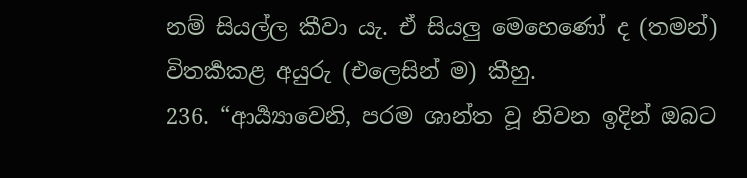නම් සියල්ල කීවා යැ. ඒ සියලු මෙහෙණෝ ද (තමන්) විතර්‍කකළ අයුරු (එලෙසින් ම) කීහු.
236. “ආර්‍ය්‍යාවෙනි, පරම ශාන්ත වූ නිවන ඉදින් ඔබට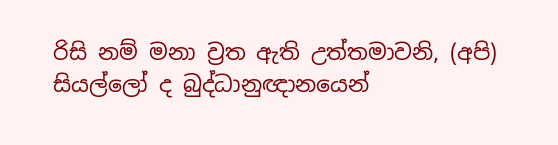රිසි නම් මනා ව්‍රත ඇති උත්තමාවනි, (අපි) සියල්ලෝ ද බුද්ධානුඥානයෙන්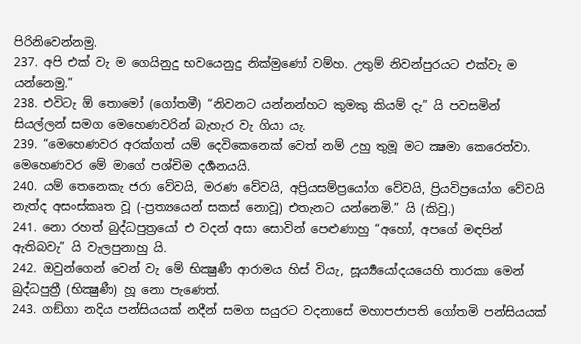පිරිනිවෙන්නමු.
237. අපි එක් වැ ම ගෙයිනුදු භවයෙනුදු නික්මුණෝ වම්හ. උතුම් නිවන්පුරයට එක්වැ ම යන්නෙමු.”
238. එවිටැ ඕ තොමෝ (ගෝතමී) “නිවනට යන්නන්හට කුමකු කියම් දැ” යි පවසමින් සියල්ලන් සමග මෙහෙණවරින් බැහැර වැ ගියා යැ.
239. “මෙහෙණවර අරක්ගත් යම් දෙවිකෙනෙක් වෙත් නම් උහු තුමූ මට ක්‍ෂමා කෙරෙත්වා. මෙහෙණවර මේ මාගේ පශ්චිම දර්‍ශනයයි.
240. යම් තෙනෙකැ ජරා වේවයි, මරණ වේවයි, අප්‍රියසම්ප්‍රයෝග වේවයි, ප්‍රියවිප්‍රයෝග වේවයි නැත්ද අසංස්කෘත වූ (-ප්‍රත්‍යයෙන් සකස් නොවූ) එතැනට යන්නෙමි.” යි (කිවු.)
241. නො රහත් බුද්ධපුත්‍රයෝ එ වදන් අසා සොවින් පෙළුණාහු “අහෝ, අපගේ මඳපින් ඇතිබවැ” යි වැලපුනාහු යි.
242. ඔවුන්ගෙන් වෙන් වැ මේ භික්‍ෂුණී ආරාමය හිස් වියැ, සූර්‍ය්‍යයෝදයයෙහි තාරකා මෙන් බුද්ධපුත්‍රී (භික්‍ෂුණී) හූ නො පැණෙත්.
243. ගඞ්ගා නදිය පන්සියයක් නදීන් සමග සයුරට වදනාසේ මහාපජාපති ගෝතමි පන්සියයක්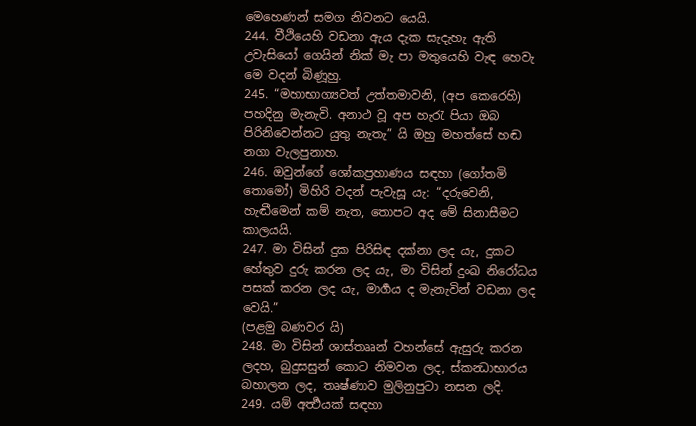මෙහෙණන් සමග නිවනට යෙයි.
244. වීථියෙහි වඩනා ඇය දැක සැදැහැ ඇති උවැසියෝ ගෙයින් නික් මැ පා මතුයෙහි වැඳ හෙවැ මෙ වදන් බිණූහු.
245. “මහාභාග්‍යවත් උත්තමාවනි, (අප කෙරෙහි) පහදිනු මැනැවි. අනාථ වූ අප හැරැ පියා ඔබ පිරිනිවෙන්නට යුතු නැතැ” යි ඔහු මහත්සේ හඬ නගා වැලපුනාහ.
246. ඔවුන්ගේ ශෝකප්‍රහාණය සඳහා (ගෝතමි තොමෝ) මිහිරි වදන් පැවැසූ යැ: “දරුවෙනි, හැඬීමෙන් කම් නැත, තොපට අද මේ සිනාසීමට කාලයයි.
247. මා විසින් දුක පිරිසිඳ දක්නා ලද යැ, දුකට හේතුව දුරු කරන ලද යැ, මා විසින් දුංඛ නිරෝධය පසක් කරන ලද යැ, මාර්‍ගය ද මැනැවින් වඩනා ලද වෙයි.”
(පළමු බණවර යි)
248. මා විසින් ශාස්තෲන් වහන්සේ ඇසුරු කරන ලදහ, බුදුසසුන් කොට නිමවන ලද, ස්කන්‍ධාභාරය බහාලන ලද, තෘෂ්ණාව මුලිනුපුටා නසන ලදි.
249. යම් අර්‍ත්‍ථයක් සඳහා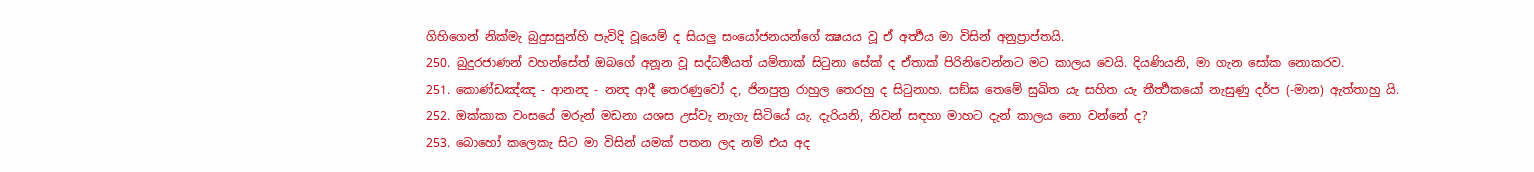ගිහිගෙන් නික්මැ බුදුසසුන්හි පැවිදි වූයෙම් ද සියලු සංයෝජනයන්ගේ ක්‍ෂයය වූ ඒ අර්‍ත්‍ථය මා විසින් අනුප්‍රාප්තයි.
250. බුදුරජාණන් වහන්සේත් ඔබගේ අනූන වූ සද්ධර්‍මයත් යම්තාක් සිටුනා සේක් ද ඒතාක් පිරිනිවෙන්නට මට කාලය වෙයි. දියණියනි, මා ගැන සෝක නොකරව.
251. කොණ්ඩඤ්ඤ - ආනන්‍ද - නන්‍ද ආදී තෙරණුවෝ ද, ජිනපුත්‍ර රාහුල තෙරහු ද සිටුනාහ. සඞ්ඝ තෙමේ සුඛිත යැ සහිත යැ තීර්‍ත්‍ථකයෝ නැසුණු දර්ප (-මාන) ඇත්තාහු යි.
252. ඔක්කාක වංසයේ මරුන් මඩනා යශස උස්වැ නැගැ සිටියේ යැ. දැරියනි, නිවන් සඳහා මාහට දැන් කාලය නො වන්නේ ද?
253. බොහෝ කලෙකැ සිට මා විසින් යමක් පතන ලද නම් එය අද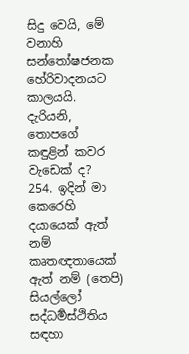සිදු වෙයි, මේ වනාහි සන්තෝෂජනක හේරිවාදනයට කාලයයි. දැරියනි, තොපගේ කඳුළින් කවර වැඩෙක් ද?
254. ඉදින් මා කෙරෙහි දයායෙක් ඇත් නම් කෘතඥතායෙක් ඇත් නම් (තෙපි) සියල්ලෝ සද්ධර්‍මස්ථිතිය සඳහා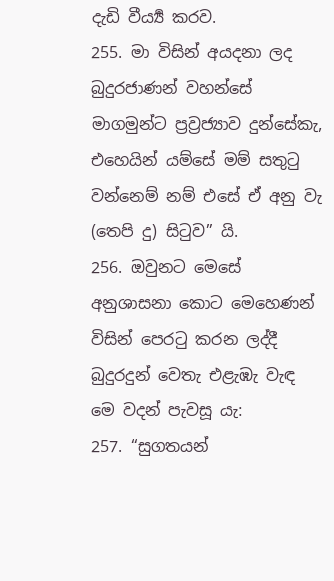දැඩි වීර්‍ය්‍ය කරව.
255. මා විසින් අයදනා ලද බුදුරජාණන් වහන්සේ මාගමුන්ට ප්‍රව්‍රජ්‍යාව දුන්සේකැ, එහෙයින් යම්සේ මම් සතුටු වන්නෙම් නම් එසේ ඒ අනු වැ (තෙපි දු) සිටුව” යි.
256. ඔවුනට මෙසේ අනුශාසනා කොට මෙහෙණන් විසින් පෙරටු කරන ලද්දී බුදුරදුන් වෙතැ එළැඹැ වැඳ මෙ වදන් පැවසූ යැ:
257. “සුගතයන්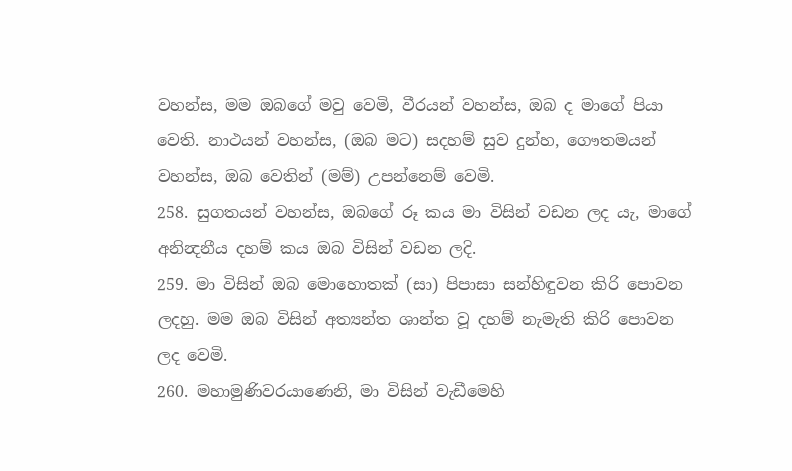වහන්ස, මම ඔබගේ මවු වෙමි, වීරයන් වහන්ස, ඔබ ද මාගේ පියා වෙති. නාථයන් වහන්ස, (ඔබ මට) සදහම් සුව දුන්හ, ගෞතමයන් වහන්ස, ඔබ වෙතින් (මම්) උපන්නෙම් වෙමි.
258. සුගතයන් වහන්ස, ඔබගේ රූ කය මා විසින් වඩන ලද යැ, මාගේ අනින්‍දනීය දහම් කය ඔබ විසින් වඩන ලදි.
259. මා විසින් ඔබ මොහොතක් (සා) පිපාසා සන්හිඳුවන කිරි පොවන ලදහු. මම ඔබ විසින් අත්‍යන්ත ශාන්ත වූ දහම් නැමැති කිරි පොවන ලද වෙමි.
260. මහාමුණිවරයාණෙනි, මා විසින් වැඩීමෙහි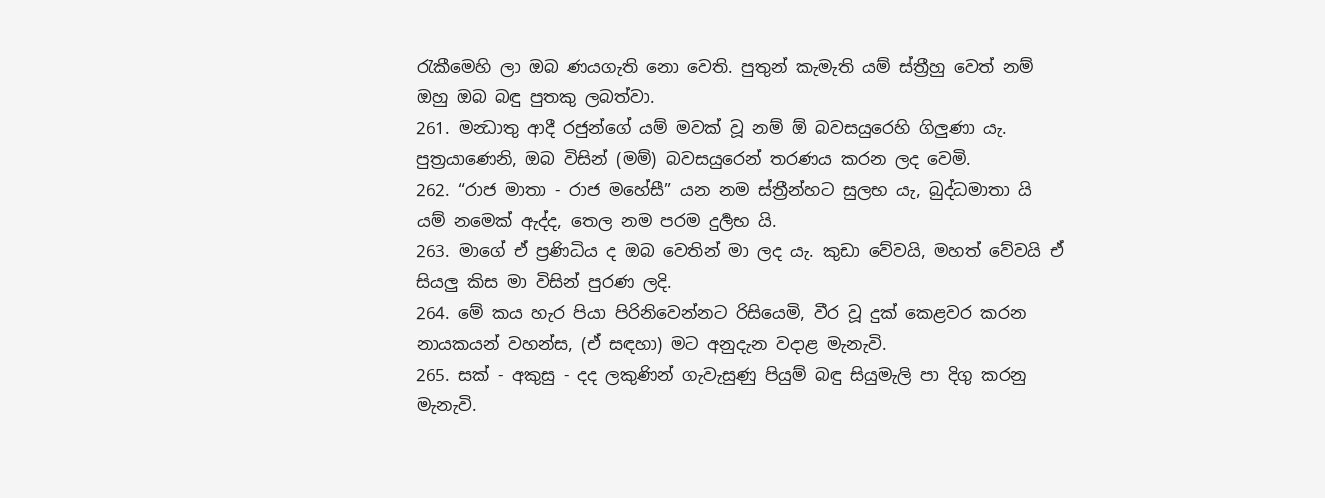රැකීමෙහි ලා ඔබ ණයගැති නො වෙති. පුතුන් කැමැති යම් ස්ත්‍රීහු වෙත් නම් ඔහු ඔබ බඳු පුතකු ලබත්වා.
261. මන්‍ධාතු ආදී රජුන්ගේ යම් මවක් වූ නම් ඕ බවසයුරෙහි ගිලුණා යැ. පුත්‍රයාණෙනි, ඔබ විසින් (මම්) බවසයුරෙන් තරණය කරන ලද වෙමි.
262. “රාජ මාතා - රාජ මහේසී” යන නම ස්ත්‍රීන්හට සුලභ යැ, බුද්ධමාතා යි යම් නමෙක් ඇද්ද, තෙල නම පරම දුර්‍ලභ යි.
263. මාගේ ඒ ප්‍රණිධිය ද ඔබ වෙතින් මා ලද යැ. කුඩා වේවයි, මහත් වේවයි ඒ සියලු කිස මා විසින් පුරණ ලදි.
264. මේ කය හැර පියා පිරිනිවෙන්නට රිසියෙමි, වීර වූ දුක් කෙළවර කරන නායකයන් වහන්ස, (ඒ සඳහා) මට අනුදැන වදාළ මැනැවි.
265. සක් - අකුසු - දද ලකුණින් ගැවැසුණු පියුම් බඳු සියුමැලි පා දිගු කරනු මැනැවි.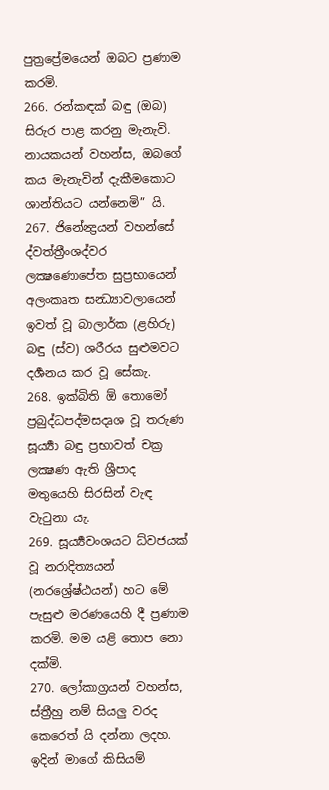පුත්‍රප්‍රේමයෙන් ඔබට ප්‍රණාම කරමි.
266. රන්කඳක් බඳු (ඔබ) සිරුර පාළ කරනු මැනැවි. නායකයන් වහන්ස, ඔබගේ කය මැනැවින් දැකීමකොට ශාන්තියට යන්නෙමි” යි.
267. ජිනේන්‍ද්‍රයන් වහන්සේ ද්වත්ත්‍රීංශද්වර ලක්‍ෂණොපේත සුප්‍රභායෙන් අලංකෘත සන්‍ධ්‍යාවලායෙන් ඉවත් වූ බාලාර්ක (ළහිරු) බඳු (ස්ව) ශරීරය සුළුමවට දර්‍ශනය කර වූ සේකැ.
268. ඉක්බිති ඕ තොමෝ ප්‍රබුද්ධපද්මසදෘශ වූ තරුණ සූර්‍ය්‍යා බඳු ප්‍රභාවත් චක්‍ර ලක්‍ෂණ ඇති ශ්‍රීපාද මතුයෙහි සිරසින් වැඳ වැටුනා යැ.
269. සූර්‍ය්‍යවංශයට ධ්‍වජයක් වූ නරාදිත්‍යයන් (නරශ්‍රේෂ්ඨයන්) හට මේ පැසුළු මරණයෙහි දී ප්‍රණාම කරමි. මම යළි තොප නො දක්මි.
270. ලෝකාග්‍රයන් වහන්ස, ස්ත්‍රීහු නම් සියලු වරද කෙරෙත් යි දන්නා ලදහ. ඉදින් මාගේ කිසියම්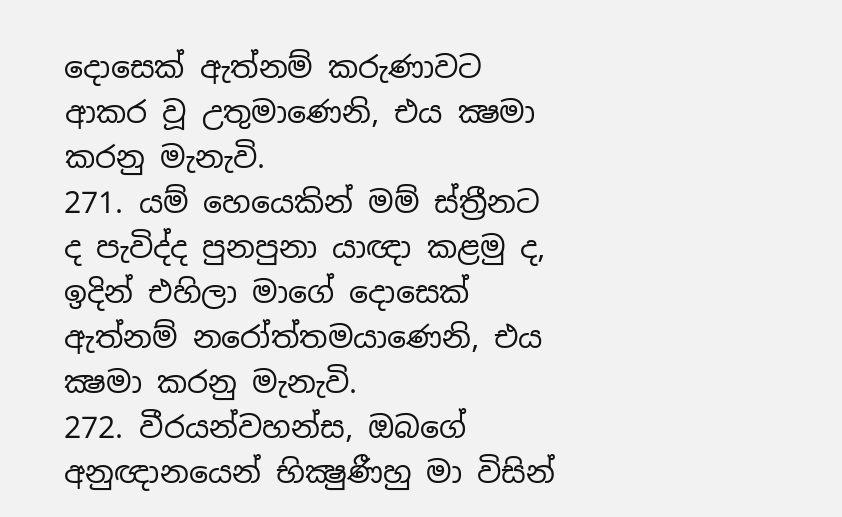දොසෙක් ඇත්නම් කරුණාවට ආකර වූ උතුමාණෙනි, එය ක්‍ෂමා කරනු මැනැවි.
271. යම් හෙයෙකින් මම් ස්ත්‍රීනට ද පැවිද්ද පුනපුනා යාඥා කළමු ද, ඉදින් එහිලා මාගේ දොසෙක් ඇත්නම් නරෝත්තමයාණෙනි, එය ක්‍ෂමා කරනු මැනැවි.
272. වීරයන්වහන්ස, ඔබගේ අනුඥානයෙන් භික්‍ෂුණීහු මා විසින්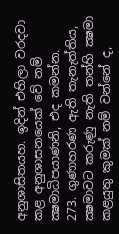අනුශාසිතයහ. ඉදින් එහිලා වරදවා කළ අනුශාසනයෙක් වේ නම් ක්‍ෂමාධිපයාණනි, එද කමන්න.
273. ගුණාහරණ ඇති තැනැත්තිය, ක්‍ෂමාවට කරුණු නැති තන්හි ක්‍ෂමා කළයුතු කුමක් නම් වන්නේ ද,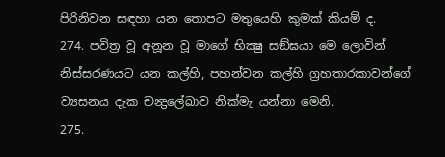පිරිනිවන සඳහා යන තොපට මතුයෙහි කුමක් කියම් ද.
274. පවිත්‍ර වූ අනූන වූ මාගේ භික්‍ෂු සඞ්ඝයා මෙ ලොවින් නිස්සරණයට යන කල්හි, පහන්වන කල්හි ග්‍රහතාරකාවන්ගේ ව්‍යසනය දැක චන්‍ද්‍රලේඛාව නික්මැ යන්නා මෙනි.
275.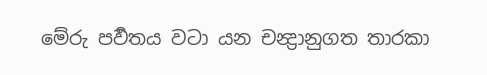මේරු පර්‍වතය වටා යන චන්‍ද්‍රානුගත තාරකා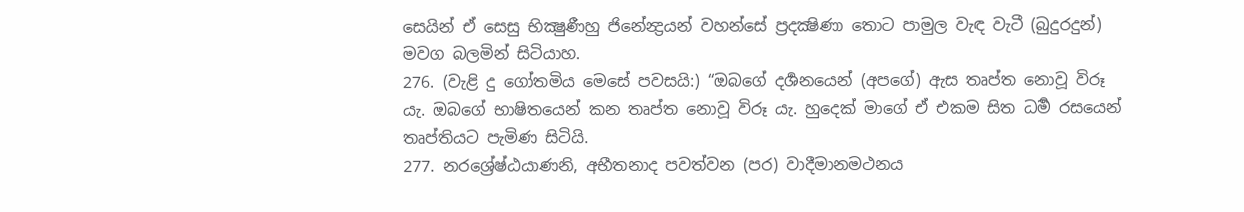සෙයින් ඒ සෙසු භික්‍ෂුණීහු ජිනේන්‍ද්‍රයන් වහන්සේ ප්‍රදක්‍ෂිණා තොට පාමුල වැඳ වැටී (බුදුරදුන්) මවග බලමින් සිටියාහ.
276. (වැළි දු ගෝතමිය මෙසේ පවසයි:) “ඔබගේ දර්‍ශනයෙන් (අපගේ) ඇස තෘප්ත නොවූ විරූ යැ. ඔබගේ භාෂිතයෙන් කන තෘප්ත නොවූ විරූ යැ. හුදෙක් මාගේ ඒ එකම සිත ධර්‍ම රසයෙන් තෘප්තියට පැමිණ සිටියි.
277. නරශ්‍රේෂ්ඨයාණනි, අභීතනාද පවත්වන (පර) වාදීමානමථනය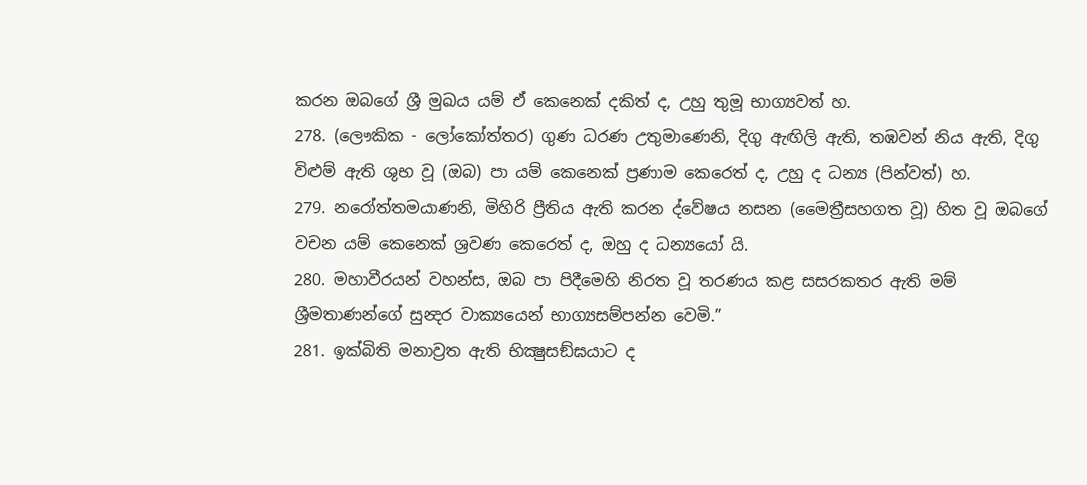කරන ඔබගේ ශ්‍රී මුඛය යම් ඒ කෙනෙක් දකිත් ද, උහු තුමූ භාග්‍යවත් හ.
278. (ලෞකික - ලෝකෝත්තර) ගුණ ධරණ උතුමාණෙනි, දිගු ඇඟිලි ඇති, තඹවන් නිය ඇති, දිගු විළුම් ඇති ශුභ වූ (ඔබ) පා යම් කෙනෙක් ප්‍රණාම කෙරෙත් ද, උහු ද ධන්‍ය (පින්වත්) හ.
279. නරෝත්තමයාණනි, මිහිරි ප්‍රීතිය ඇති කරන ද්වේෂය නසන (මෛත්‍රීසහගත වූ) හිත වූ ඔබගේ වචන යම් කෙනෙක් ශ්‍රවණ කෙරෙත් ද, ඔහු ද ධන්‍යයෝ යි.
280. මහාවීරයන් වහන්ස, ඔබ පා පිදීමෙහි නිරත වූ තරණය කළ සසරකතර ඇති මම් ශ්‍රීමතාණන්ගේ සුන්‍දර වාක්‍යයෙන් භාග්‍යසම්පන්න වෙමි.”
281. ඉක්බිති මනාව්‍රත ඇති භික්‍ෂුසඞ්ඝයාට ද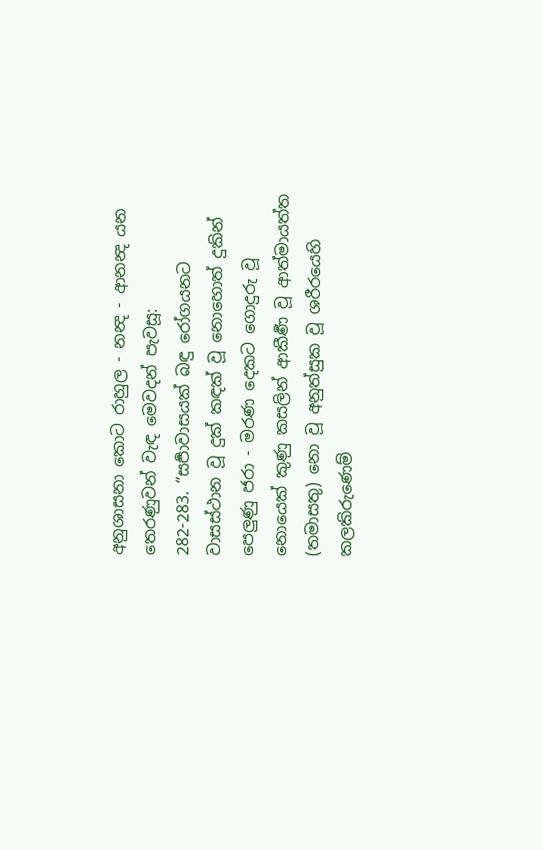අනුශාසනා කොට රාහුල - නන්‍ද - ආනන්‍ද යන තෙරණුවන් වැඳ මෙවදන් පැවසූ:
282-283. “සර්‍පාවාසයක් බඳු රෝගයනට වාසස්ථාන වූ දුක් කඳක් වූ නොහොත් දුකින් පෙලුණු ජරා - මරණ දෙකට ගොදුරු වූ නොයෙක් කුණු කසලින් ආකීර්‍ණ වූ ආත්මායත්ත (තමාසතු) නො වූ අනුත්සුක වූ ශරීරයෙහි කලකිරුණෙම්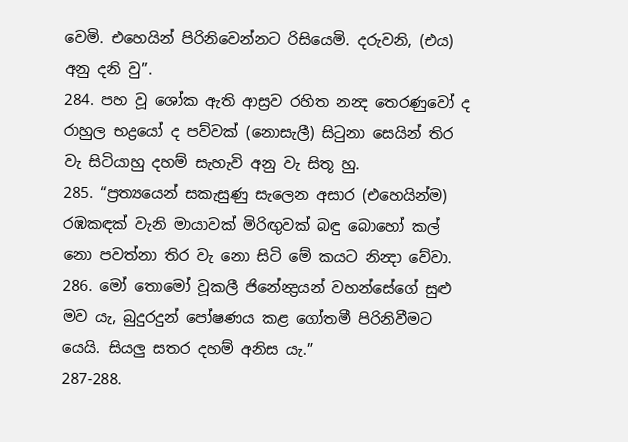වෙමි. එහෙයින් පිරිනිවෙන්නට රිසියෙමි. දරුවනි, (එය) අනු දනි වු”.
284. පහ වූ ශෝක ඇති ආස්‍රව රහිත නන්‍ද තෙරණුවෝ ද රාහුල භද්‍රයෝ ද පව්වක් (නොසැලී) සිටුනා සෙයින් තිර වැ සිටියාහු දහම් සැහැවි අනු වැ සිතූ හු.
285. “ප්‍රත්‍යයෙන් සකැසුණු සැලෙන අසාර (එහෙයින්ම) රඹකඳක් වැනි මායාවක් මිරිඟුවක් බඳු බොහෝ කල් නො පවත්නා තිර වැ නො සිටි මේ කයට නින්‍දා වේවා.
286. මෝ තොමෝ වූකලී ජිනේන්‍ද්‍රයන් වහන්සේගේ සුළු මව යැ, බුදුරදුන් පෝෂණය කළ ගෝතමී පිරිනිවීමට යෙයි. සියලු සතර දහම් අනිස යැ.”
287-288.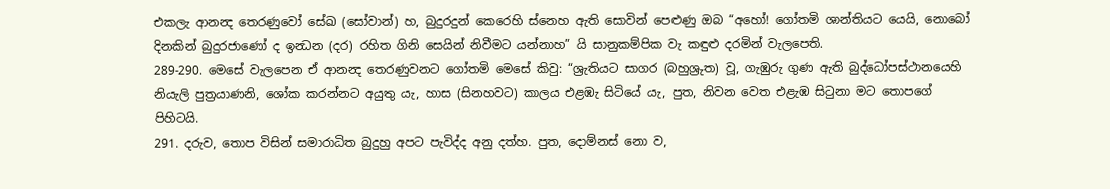එකලැ ආනන්‍ද තෙරණුවෝ සේඛ (සෝවාන්) හ, බුදුරදුන් කෙරෙහි ස්නෙහ ඇති සොවින් පෙළුණු ඔබ “අහෝ! ගෝතමි ශාන්තියට යෙයි, නොබෝ දිනකින් බුදුරජාණෝ ද ඉන්‍ධන (දර) රහිත ගිනි සෙයින් නිවීමට යන්නාහ” යි සානුකම්පික වැ කඳුළු දරමින් වැලපෙති.
289-290. මෙසේ වැලපෙන ඒ ආනන්‍ද තෙරණුවනට ගෝතමි මෙසේ කිවු: “ශ්‍රැතියට සාගර (බහුශ්‍රුත) වූ, ගැඹුරු ගුණ ඇති බුද්ධෝපස්ථානයෙහි නියැලි පුත්‍රයාණනි, ශෝක කරන්නට අයුතු යැ, හාස (සිනහවට) කාලය එළඹැ සිටියේ යැ, පුත, නිවන වෙත එළැඹ සිටුනා මට තොපගේ පිහිටයි.
291. දරුව, තොප විසින් සමාරාධිත බුදුහු අපට පැවිද්ද අනු දත්හ. පුත, දොම්නස් නො ව,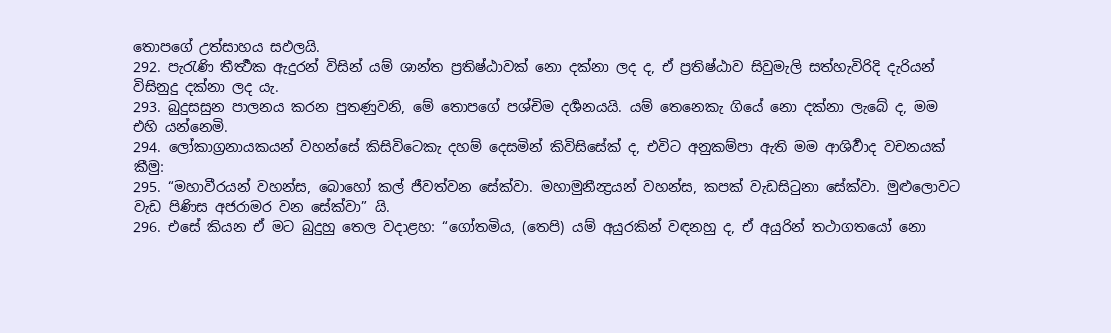තොපගේ උත්සාහය සඵලයි.
292. පැරැණි තීර්‍ත්‍ථක ඇදුරන් විසින් යම් ශාන්ත ප්‍රතිෂ්ඨාවක් නො දක්නා ලද ද, ඒ ප්‍රතිෂ්ඨාව සිවුමැලි සත්හැවිරිදි දැරියන් විසිනුදු දක්නා ලද යැ.
293. බුදුසසුන පාලනය කරන පුතණුවනි, මේ තොපගේ පශ්චිම දර්‍ශනයයි. යම් තෙනෙකැ ගියේ නො දක්නා ලැබේ ද, මම එහි යන්නෙමි.
294. ලෝකාග්‍රනායකයන් වහන්සේ කිසිවිටෙකැ දහම් දෙසමින් කිවිසිසේක් ද, එවිට අනුකම්පා ඇති මම ආශිර්‍වාද වචනයක් කීමු:
295. “මහාවීරයන් වහන්ස, බොහෝ කල් ජීවත්වන සේක්වා. මහාමුනීන්‍ද්‍රයන් වහන්ස, කපක් වැඩසිටුනා සේක්වා. මුළුලොවට වැඩ පිණිස අජරාමර වන සේක්වා” යි.
296. එසේ කියන ඒ මට බුදුහු තෙල වදාළහ: “ගෝතමිය, (තෙපි) යම් අයුරකින් වඳනහු ද, ඒ අයුරින් තථාගතයෝ නො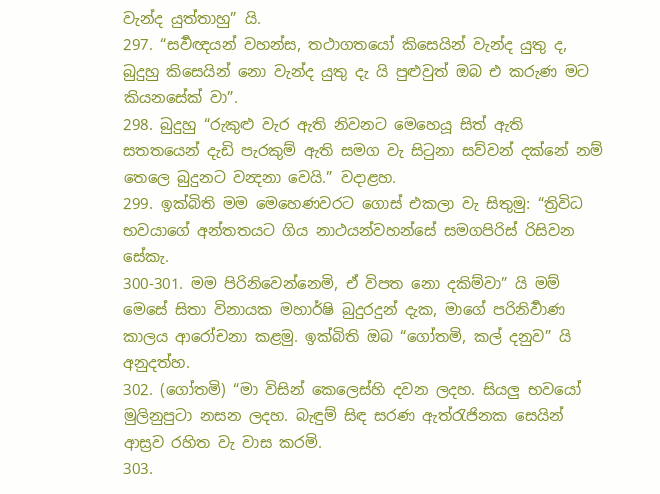වැන්ද යුත්තාහු” යි.
297. “සර්‍වඥයන් වහන්ස, තථාගතයෝ කිසෙයින් වැන්ද යුතු ද, බුදුහු කිසෙයින් නො වැන්ද යුතු දැ යි පුළුවුත් ඔබ එ කරුණ මට කියනසේක් වා”.
298. බුදුහු “රුකුළු වැර ඇති නිවනට මෙහෙයූ සිත් ඇති සතතයෙන් දැඩි පැරකුම් ඇති සමග වැ සිටුනා සව්වන් දක්නේ නම් තෙලෙ බුදුනට වන්‍දනා වෙයි.” වදාළහ.
299. ඉක්බිති මම මෙහෙණවරට ගොස් එකලා වැ සිතුමු: “ත්‍රිවිධ භවයාගේ අන්තතයට ගිය නාථයන්වහන්සේ සමගපිරිස් රිසිවන සේකැ.
300-301. මම පිරිනිවෙන්නෙමි, ඒ විපත නො දකිම්වා” යි මම් මෙසේ සිතා විනායක මහාර්ෂි බුදුරදුන් දැක, මාගේ පරිනිර්‍වාණ කාලය ආරෝචනා කළමු. ඉක්බිති ඔබ “ගෝතමි, කල් දනුව” යි අනුදත්හ.
302. (ගෝතමි) “මා විසින් කෙලෙස්හි දවන ලදහ. සියලු භවයෝ මුලිනුපුටා නසන ලදහ. බැඳුම් සිඳ සරණ ඇත්රැජිනක සෙයින් ආස්‍රව රහිත වැ වාස කරමි.
303.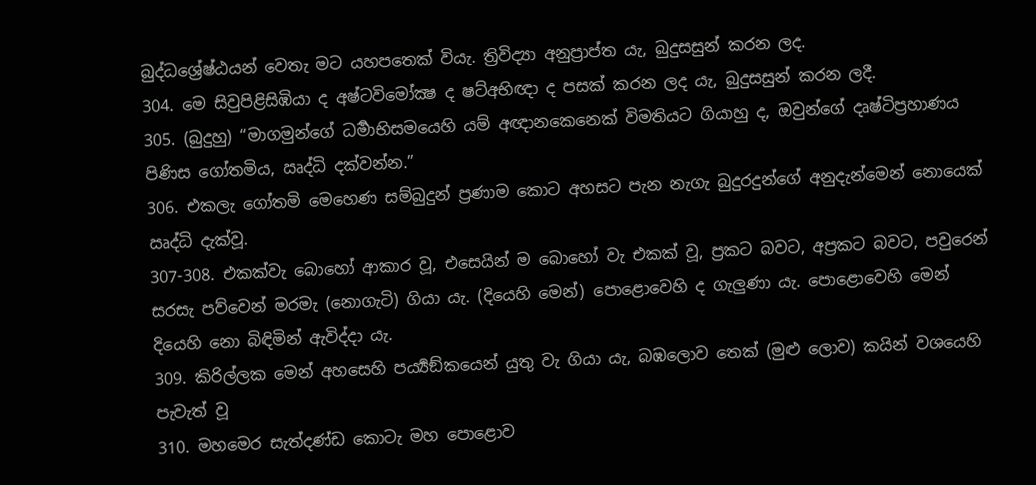බුද්ධශ්‍රේෂ්ඨයන් වෙතැ මට යහපතෙක් වියැ. ත්‍රිවිද්‍යා අනුප්‍රාප්ත යැ, බුදුසසුන් කරන ලද.
304. මෙ සිවුපිළිසිඹියා ද අෂ්ටවිමෝක්‍ෂ ද ෂට්අභිඥා ද පසක් කරන ලද යැ, බුදුසසුන් කරන ලදී.
305. (බුදුහු) “මාගමුන්ගේ ධර්‍මාභිසමයෙහි යම් අඥානකෙනෙක් විමතියට ගියාහු ද, ඔවුන්ගේ දෘෂ්ටිප්‍රහාණය පිණිස ගෝතමිය, ඍද්ධි දක්වන්න.”
306. එකලැ ගෝතමි මෙහෙණ සම්බුදුන් ප්‍රණාම කොට අහසට පැන නැගැ බුදුරදුන්ගේ අනුදැන්මෙන් නොයෙක් ඍද්ධි දැක්වූ.
307-308. එකක්වැ බොහෝ ආකාර වූ, එසෙයින් ම බොහෝ වැ එකක් වූ, ප්‍රකට බවට, අප්‍රකට බවට, පවුරෙන් සරසැ පව්වෙන් මරමැ (නොගැටි) ගියා යැ. (දියෙහි මෙන්) පොළොවෙහි ද ගැලුණා යැ. පොළොවෙහි මෙන් දියෙහි නො බිඳිමින් ඇවිද්දා යැ.
309. කිරිල්ලක මෙන් අහසෙහි පර්‍ය්‍යඞ්කයෙන් යුතු වැ ගියා යැ, බඹලොව තෙක් (මුළු ලොව) කයින් වශයෙහි පැවැත් වූ
310. මහමෙර සැත්දණ්ඩ කොටැ මහ පොළොව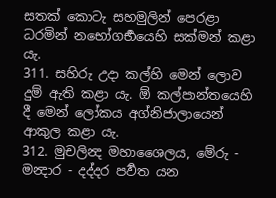සතක් කොටැ සහමුලින් පෙරළා ධරමින් නභෝගර්‍භයෙහි සක්මන් කළා යැ.
311. සහිරු උදා කල්හි මෙන් ලොව දුම් ඇති කළා යැ. ඕ කල්පාන්තයෙහි දී මෙන් ලෝකය අග්නිජාලායෙන් ආකුල කළා යැ.
312. මුචලින්‍ද මහාශෛලය, මේරු - මන්‍දාර - දද්දර පර්‍වත යන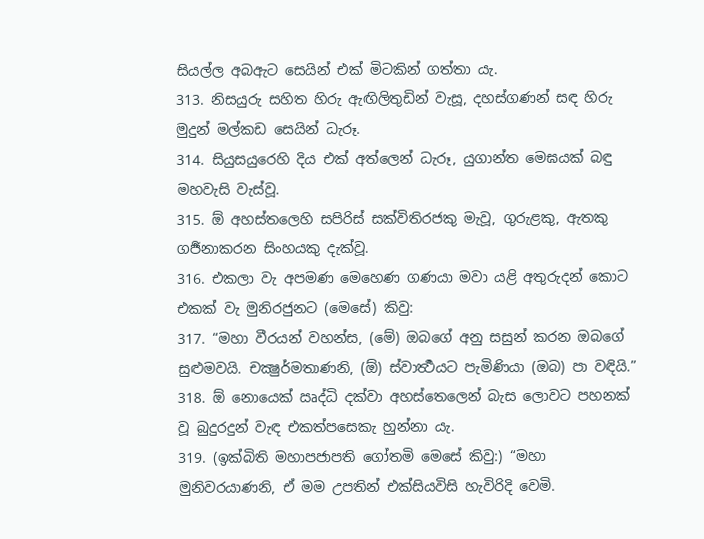සියල්ල අබඇට සෙයින් එක් මිටකින් ගත්තා යැ.
313. නිසයුරු සහිත හිරු ඇඟිලිතුඩින් වැසූ, දහස්ගණන් සඳ හිරු මුදුන් මල්කඩ සෙයින් ධැරූ.
314. සියුසයුරෙහි දිය එක් අත්ලෙන් ධැරූ, යුගාන්ත මෙඝයක් බඳු මහවැසි වැස්වූ.
315. ඕ අහස්තලෙහි සපිරිස් සක්විතිරජකු මැවූ, ගුරුළකු, ඇතකු ගර්‍ජනාකරන සිංහයකු දැක්වූ.
316. එකලා වැ අපමණ මෙහෙණ ගණයා මවා යළි අතුරුදන් කොට එකක් වැ මුනිරජුනට (මෙසේ) කිවු:
317. “මහා වීරයන් වහන්ස, (මේ) ඔබගේ අනු සසුන් කරන ඔබගේ සුළුමවයි. චක්‍ෂුර්මතාණනි, (ඕ) ස්වාර්‍ත්‍ථයට පැමිණියා (ඔබ) පා වඳියි.”
318. ඕ නොයෙක් ඍද්ධි දක්වා අහස්තෙලෙන් බැස ලොවට පහනක් වූ බුදුරදුන් වැඳ එකත්පසෙකැ හුන්නා යැ.
319. (ඉක්බිති මහාපජාපති ගෝතමි මෙසේ කිවු:) “මහා මුනිවරයාණනි, ඒ මම උපතින් එක්සියවිසි හැවිරිදි වෙමි.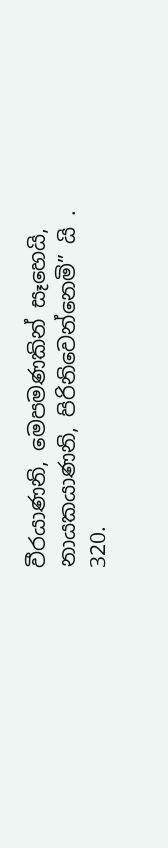වීරයාණනි, මෙපමණකින් සෑහෙයි, නායකයාණනි, පිරිනිවෙන්නෙමි” යි .
320.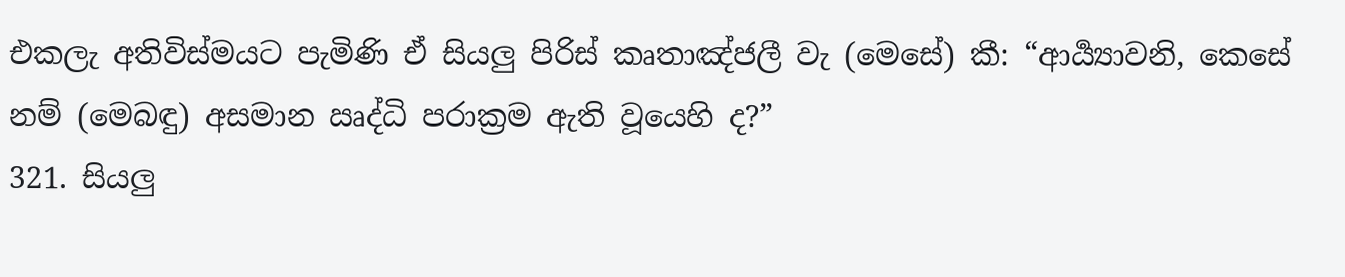එකලැ අතිවිස්මයට පැමිණි ඒ සියලු පිරිස් කෘතාඤ්ජලී වැ (මෙසේ) කී: “ආර්‍ය්‍යාවනි, කෙසේ නම් (මෙබඳු) අසමාන ඍද්ධි පරාක්‍රම ඇති වූයෙහි ද?”
321. සියලු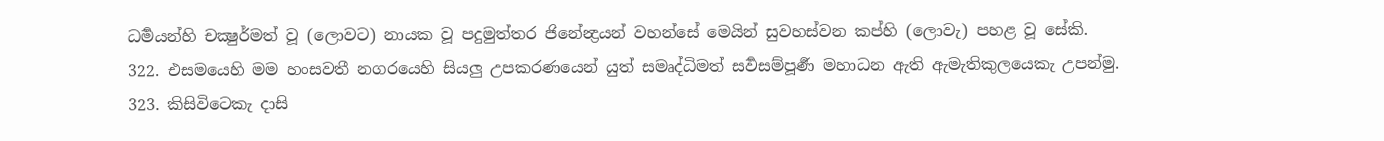ධර්‍මයන්හි චක්‍ෂුර්මත් වූ (ලොවට) නායක වූ පදුමුත්තර ජිනේන්‍ද්‍රයන් වහන්සේ මෙයින් සුවහස්වන කප්හි (ලොවැ) පහළ වූ සේකි.
322. එසමයෙහි මම හංසවතී නගරයෙහි සියලු උපකරණයෙන් යුත් සමෘද්ධිමත් සර්‍වසම්පූර්‍ණ මහාධන ඇති ඇමැතිකුලයෙකැ උපන්මු.
323. කිසිවිටෙකැ දාසි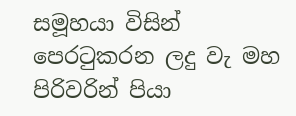සමූහයා විසින් පෙරටුකරන ලදු වැ මහ පිරිවරින් පියා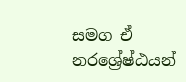සමග ඒ නරශ්‍රේෂ්ඨයන්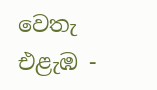වෙතැ එළැඹ -